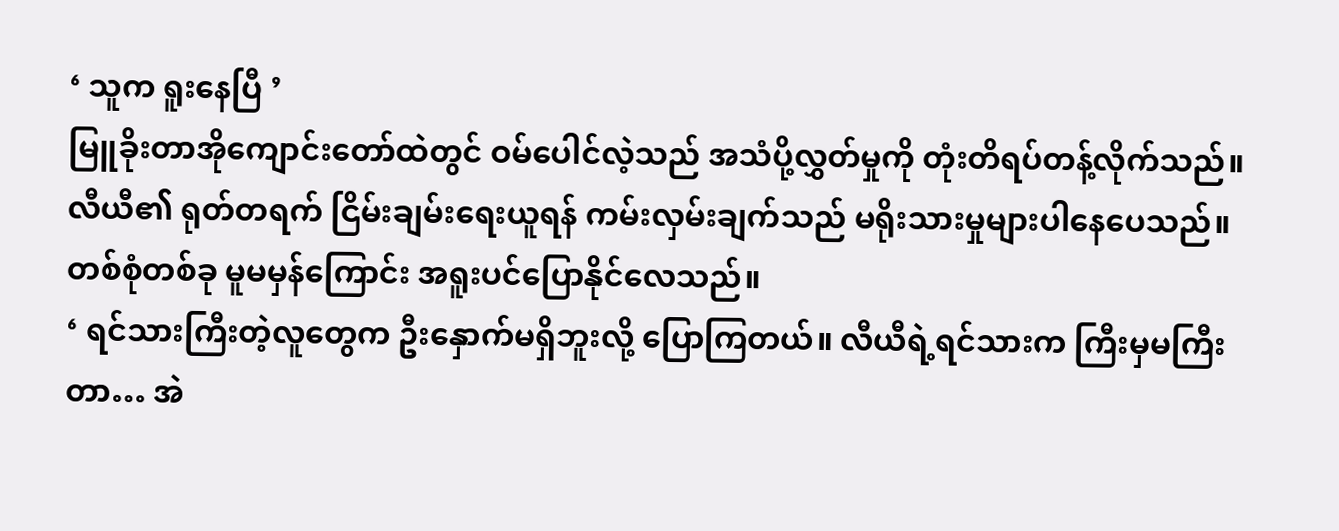‘ သူက ရူးနေပြီ ’
မြူခိုးတာအိုကျောင်းတော်ထဲတွင် ဝမ်ပေါင်လဲ့သည် အသံပို့လွှတ်မှုကို တုံးတိရပ်တန့်လိုက်သည်။ လီယီ၏ ရုတ်တရက် ငြိမ်းချမ်းရေးယူရန် ကမ်းလှမ်းချက်သည် မရိုးသားမှုများပါနေပေသည်။ တစ်စုံတစ်ခု မူမမှန်ကြောင်း အရူးပင်ပြောနိုင်လေသည်။
‘ ရင်သားကြီးတဲ့လူတွေက ဦးနှောက်မရှိဘူးလို့ ပြောကြတယ်။ လီယီရဲ့ရင်သားက ကြီးမှမကြီးတာ… အဲ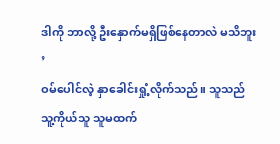ဒါကို ဘာလို့ ဦးနှောက်မရှိဖြစ်နေတာလဲ မသိဘူး ’
ဝမ်ပေါင်လဲ့ နှာခေါင်းရှုံ့လိုက်သည်။ သူသည် သူ့ကိုယ်သူ သူမထက်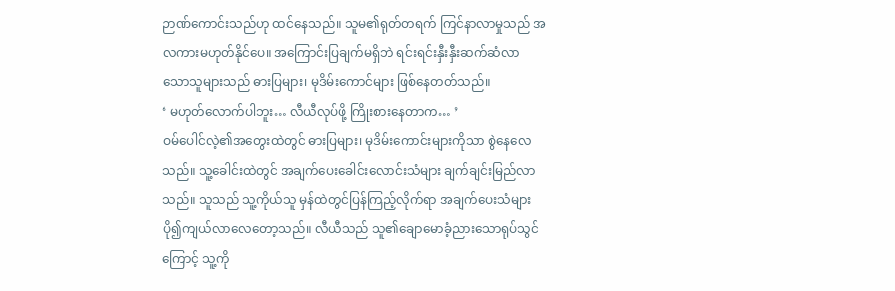ဉာဏ်ကောင်းသည်ဟု ထင်နေသည်။ သူမ၏ရုတ်တရက် ကြင်နာလာမှုသည် အလကားမဟုတ်နိုင်ပေ။ အကြောင်းပြချက်မရှိဘဲ ရင်းရင်းနှီးနှီးဆက်ဆံလာသောသူများသည် ဓားပြများ၊ မုဒိမ်းကောင်များ ဖြစ်နေတတ်သည်။
‘ မဟုတ်လောက်ပါဘူး… လီယီလုပ်ဖို့ ကြိုးစားနေတာက… ’
ဝမ်ပေါင်လဲ့၏အတွေးထဲတွင် ဓားပြများ၊ မုဒိမ်းကောင်းများကိုသာ စွဲနေလေသည်။ သူ့ခေါင်းထဲတွင် အချက်ပေးခေါင်းလောင်းသံများ ချက်ချင်းမြည်လာသည်။ သူသည် သူ့ကိုယ်သူ မှန်ထဲတွင်ပြန်ကြည့်လိုက်ရာ အချက်ပေးသံများ ပို၍ကျယ်လာလေတော့သည်။ လီယီသည် သူ၏ချောမောခံ့ညားသောရုပ်သွင်ကြောင့် သူ့ကို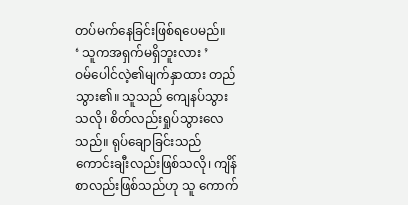တပ်မက်နေခြင်းဖြစ်ရပေမည်။
‘ သူကအရှက်မရှိဘူးလား ’
ဝမ်ပေါင်လဲ့၏မျက်နှာထား တည်သွား၏။ သူသည် ကျေနပ်သွားသလို၊ စိတ်လည်းရှုပ်သွားလေသည်။ ရုပ်ချောခြင်းသည် ကောင်းချီးလည်းဖြစ်သလို၊ ကျိန်စာလည်းဖြစ်သည်ဟု သူ ကောက်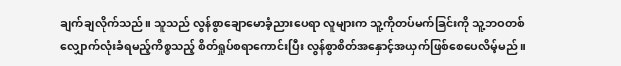ချက်ချလိုက်သည်။ သူသည် လွန်စွာချောမောခံ့ညားပေရာ လူများက သူ့ကိုတပ်မက်ခြင်းကို သူ့ဘဝတစ်လျှောက်လုံးခံရမည့်ကိစ္စသည့် စိတ်ရှုပ်စရာကောင်းပြီး လွန်စွာစိတ်အနှောင့်အယှက်ဖြစ်စေပေလိမ့်မည်။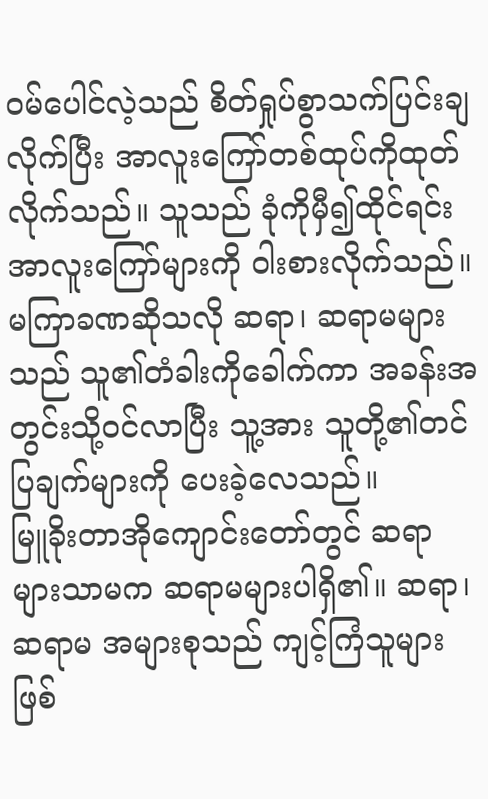ဝမ်ပေါင်လဲ့သည် စိတ်ရှုပ်စွာသက်ပြင်းချလိုက်ပြီး အာလူးကြော်တစ်ထုပ်ကိုထုတ်လိုက်သည်။ သူသည် ခုံကိုမှီ၍ထိုင်ရင်း အာလူးကြော်များကို ဝါးစားလိုက်သည်။ မကြာခဏဆိုသလို ဆရာ၊ ဆရာမများသည် သူ၏တံခါးကိုခေါက်ကာ အခန်းအတွင်းသို့ဝင်လာပြီး သူ့အား သူတို့၏တင်ပြချက်များကို ပေးခဲ့လေသည်။
မြူခိုးတာအိုကျောင်းတော်တွင် ဆရာများသာမက ဆရာမများပါရှိ၏။ ဆရာ၊ဆရာမ အများစုသည် ကျင့်ကြံသူများဖြစ်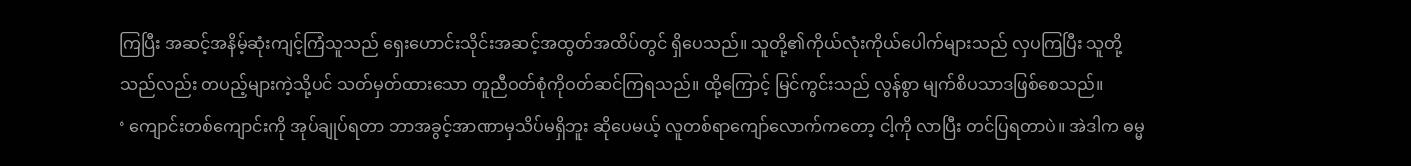ကြပြီး အဆင့်အနိမ့်ဆုံးကျင့်ကြံသူသည် ရှေးဟောင်းသိုင်းအဆင့်အထွတ်အထိပ်တွင် ရှိပေသည်။ သူတို့၏ကိုယ်လုံးကိုယ်ပေါက်များသည် လှပကြပြီး သူတို့သည်လည်း တပည့်များကဲ့သို့ပင် သတ်မှတ်ထားသော တူညီဝတ်စုံကိုဝတ်ဆင်ကြရသည်။ ထို့ကြောင့် မြင်ကွင်းသည် လွန်စွာ မျက်စိပသာဒဖြစ်စေသည်။
‘ ကျောင်းတစ်ကျောင်းကို အုပ်ချုပ်ရတာ ဘာအခွင့်အာဏာမှသိပ်မရှိဘူး ဆိုပေမယ့် လူတစ်ရာကျော်လောက်ကတော့ ငါ့ကို လာပြီး တင်ပြရတာပဲ။ အဲဒါက ဓမ္မ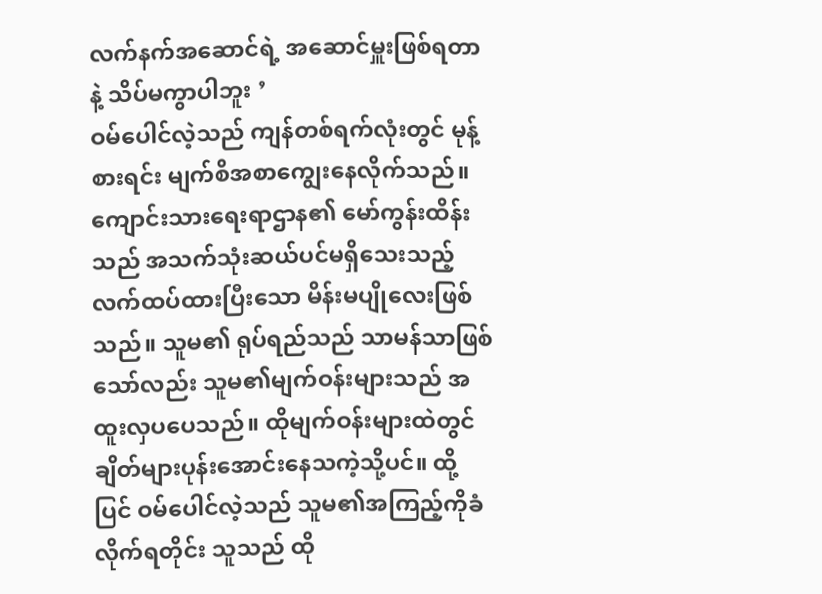လက်နက်အဆောင်ရဲ့ အဆောင်မှူးဖြစ်ရတာနဲ့ သိပ်မကွာပါဘူး ’
ဝမ်ပေါင်လဲ့သည် ကျန်တစ်ရက်လုံးတွင် မုန့်စားရင်း မျက်စိအစာကျွေးနေလိုက်သည်။ ကျောင်းသားရေးရာဌာန၏ မော်ကွန်းထိန်းသည် အသက်သုံးဆယ်ပင်မရှိသေးသည့် လက်ထပ်ထားပြီးသော မိန်းမပျိုလေးဖြစ်သည်။ သူမ၏ ရုပ်ရည်သည် သာမန်သာဖြစ်သော်လည်း သူမ၏မျက်ဝန်းများသည် အထူးလှပပေသည်။ ထိုမျက်ဝန်းများထဲတွင် ချိတ်များပုန်းအောင်းနေသကဲ့သို့ပင်။ ထို့ပြင် ဝမ်ပေါင်လဲ့သည် သူမ၏အကြည့်ကိုခံလိုက်ရတိုင်း သူသည် ထို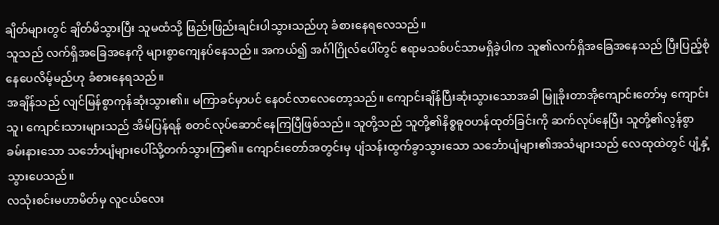ချိတ်များတွင် ချိတ်မိသွားပြီး သူမထံသို့ ဖြည်းဖြည်းချင်းပါသွားသည်ဟု ခံစားနေရလေသည်။
သူသည် လက်ရှိအခြေအနေကို များစွာကျေနပ်နေသည်။ အကယ်၍ အင်္ဂါဂြိုလ်ပေါ်တွင် ဧရာမသစ်ပင်သာမရှိခဲ့ပါက သူ၏လက်ရှိအခြေအနေသည် ပြီးပြည့်စုံနေပေလိမ့်မည်ဟု ခံစားနေရသည်။
အချိန်သည် လျင်မြန်စွာကုန်ဆုံးသွား၏။ မကြာခင်မှာပင် နေဝင်လာလေတော့သည်။ ကျောင်းချိန်ပြီးဆုံးသွားသောအခါ မြူခိုးတာအိုကျောင်းတော်မှ ကျောင်းသူ၊ ကျောင်းသားများသည် အိမ်ပြန်ရန် စတင်လုပ်ဆောင်နေကြပြီဖြစ်သည်။ သူတို့သည် သူတို့၏နိစ္စဓူဝဟန်ထုတ်ခြင်းကို ဆက်လုပ်နေပြီး သူတို့၏လွန်စွာခမ်းနားသော သင်္ဘောပျံများပေါ်သို့တက်သွားကြ၏။ ကျောင်းတော်အတွင်းမှ ပျံသန်းထွက်ခွာသွားသော သင်္ဘောပျံများ၏အသံများသည် လေထုထဲတွင် ပျံ့နှံ့သွားပေသည်။
လသုံးစင်းမဟာမိတ်မှ လူငယ်လေး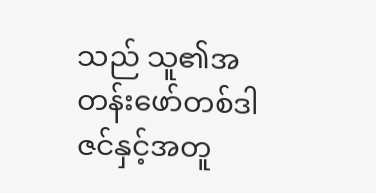သည် သူ၏အတန်းဖော်တစ်ဒါဇင်နှင့်အတူ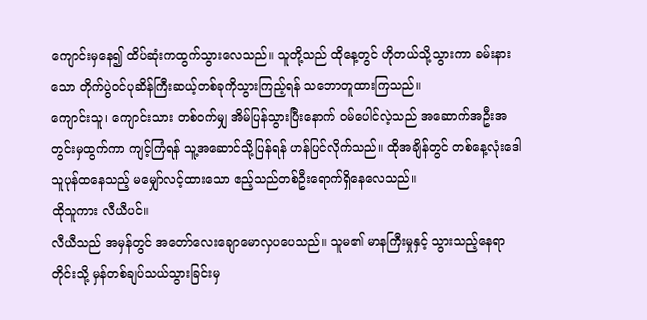ကျောင်းမှနေ၍ ထိပ်ဆုံးကထွက်သွားလေသည်။ သူတို့သည် ထိုနေ့တွင် ဟိုတယ်သို့သွားကာ ခမ်းနားသော တိုက်ပွဲဝင်ပုဆိန်ကြီးဆယ့်တစ်ခုကိုသွားကြည့်ရန် သဘောတူထားကြသည်။
ကျောင်းသူ၊ ကျောင်းသား တစ်ဝက်မျှ အိမ်ပြန်သွားပြီးနောက် ဝမ်ပေါင်လဲ့သည် အဆောက်အဦးအတွင်းမှထွက်ကာ ကျင့်ကြံရန် သူ့အဆောင်သို့ပြန်ရန် ဟန်ပြင်လိုက်သည်။ ထိုအချိန်တွင် တစ်နေ့လုံးဒေါသူပုန်ထနေသည့် မမျှော်လင့်ထားသော ဧည့်သည်တစ်ဦးရောက်ရှိနေလေသည်။
ထိုသူကား လီယီပင်။
လီယီသည် အမှန်တွင် အတော်လေးချောမောလှပပေသည်။ သူမ၏ မာနကြီးမှုနှင့် သွားသည့်နေရာတိုင်းသို့ မှန်တစ်ချပ်သယ်သွားခြင်းမှ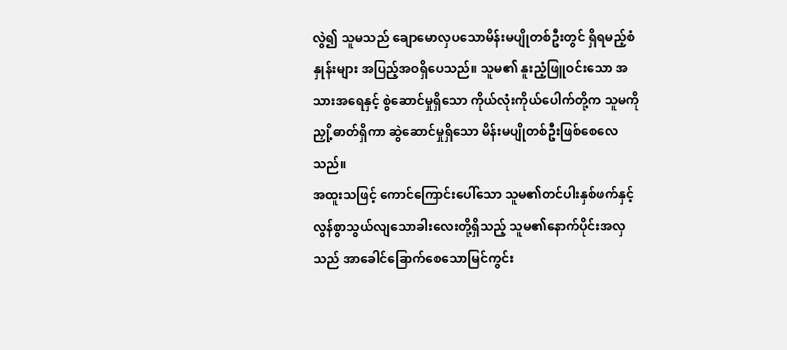လွဲ၍ သူမသည် ချောမောလှပသောမိန်းမပျိုတစ်ဦးတွင် ရှိရမည့်စံနှုန်းများ အပြည့်အဝရှိပေသည်။ သူမ၏ နူးညံ့ဖြူဝင်းသော အသားအရေနှင့် စွဲဆောင်မှုရှိသော ကိုယ်လုံးကိုယ်ပေါက်တို့က သူမကို ညှို့ဓာတ်ရှိကာ ဆွဲဆောင်မှုရှိသော မိန်းမပျိုတစ်ဦးဖြစ်စေလေသည်။
အထူးသဖြင့် ကောင်ကြောင်းပေါ်သော သူမ၏တင်ပါးနှစ်ဖက်နှင့် လွန်စွာသွယ်လျသောခါးလေးတို့ရှိသည့် သူမ၏နောက်ပိုင်းအလှသည် အာခေါင်ခြောက်စေသောမြင်ကွင်း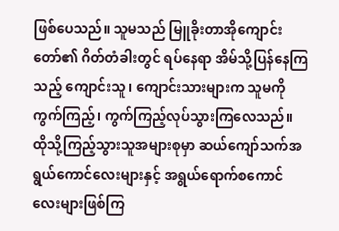ဖြစ်ပေသည်။ သူမသည် မြူခိုးတာအိုကျောင်းတော်၏ ဂိတ်တံခါးတွင် ရပ်နေရာ အိမ်သို့ပြန်နေကြသည့် ကျောင်းသူ၊ ကျောင်းသားများက သူမကို ကွက်ကြည့်၊ ကွက်ကြည့်လုပ်သွားကြလေသည်။ ထိုသို့ကြည့်သွားသူအများစုမှာ ဆယ်ကျော်သက်အရွယ်ကောင်လေးများနှင့် အရွယ်ရောက်စကောင်လေးများဖြစ်ကြ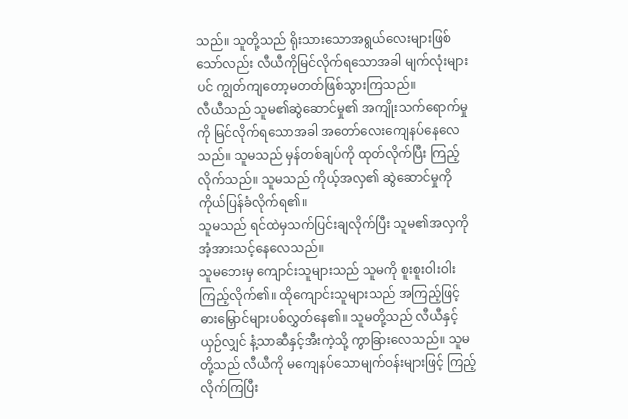သည်။ သူတို့သည် ရိုးသားသောအရွယ်လေးများဖြစ်သော်လည်း လီယီကိုမြင်လိုက်ရသောအခါ မျက်လုံးများပင် ကျွတ်ကျတော့မတတ်ဖြစ်သွားကြသည်။
လီယီသည် သူမ၏ဆွဲဆောင်မှု၏ အကျိုးသက်ရောက်မှုကို မြင်လိုက်ရသောအခါ အတော်လေးကျေနပ်နေလေသည်။ သူမသည် မှန်တစ်ချပ်ကို ထုတ်လိုက်ပြီး ကြည့်လိုက်သည်။ သူမသည် ကိုယ့်အလှ၏ ဆွဲဆောင်မှုကို ကိုယ်ပြန်ခံလိုက်ရ၏။
သူမသည် ရင်ထဲမှသက်ပြင်းချလိုက်ပြီး သူမ၏အလှကို အံ့အားသင့်နေလေသည်။
သူမဘေးမှ ကျောင်းသူများသည် သူမကို စူးစူးဝါးဝါးကြည့်လိုက်၏။ ထိုကျောင်းသူများသည် အကြည့်ဖြင့် ဓားမြှောင်များပစ်လွှတ်နေ၏။ သူမတို့သည် လီယီနှင့်ယှဉ်လျှင် နံ့သာဆီနှင့်အီးကဲ့သို့ ကွာခြားလေသည်။ သူမတို့သည် လီယီကို မကျေနပ်သောမျက်ဝန်းများဖြင့် ကြည့်လိုက်ကြပြီး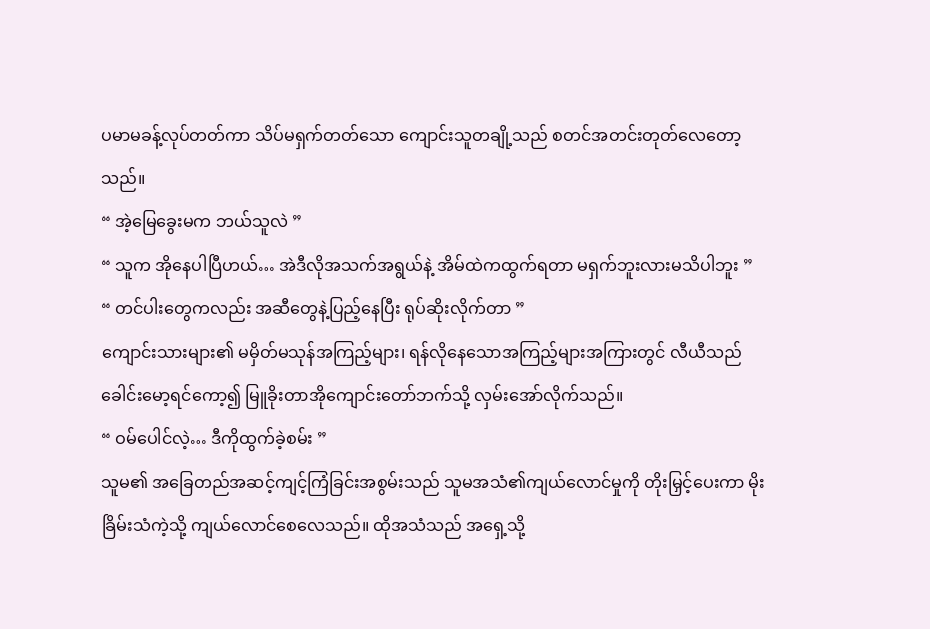ပမာမခန့်လုပ်တတ်ကာ သိပ်မရှက်တတ်သော ကျောင်းသူတချို့သည် စတင်အတင်းတုတ်လေတော့သည်။
“ အဲ့မြေခွေးမက ဘယ်သူလဲ ”
“ သူက အိုနေပါပြီဟယ်… အဲဒီလိုအသက်အရွယ်နဲ့ အိမ်ထဲကထွက်ရတာ မရှက်ဘူးလားမသိပါဘူး ”
“ တင်ပါးတွေကလည်း အဆီတွေနဲ့ပြည့်နေပြီး ရုပ်ဆိုးလိုက်တာ ”
ကျောင်းသားများ၏ မမှိတ်မသုန်အကြည့်များ၊ ရန်လိုနေသောအကြည့်များအကြားတွင် လီယီသည် ခေါင်းမော့ရင်ကော့၍ မြူခိုးတာအိုကျောင်းတော်ဘက်သို့ လှမ်းအော်လိုက်သည်။
“ ဝမ်ပေါင်လဲ့… ဒီကိုထွက်ခဲ့စမ်း ”
သူမ၏ အခြေတည်အဆင့်ကျင့်ကြံခြင်းအစွမ်းသည် သူမအသံ၏ကျယ်လောင်မှုကို တိုးမြှင့်ပေးကာ မိုးခြိမ်းသံကဲ့သို့ ကျယ်လောင်စေလေသည်။ ထိုအသံသည် အရှေ့သို့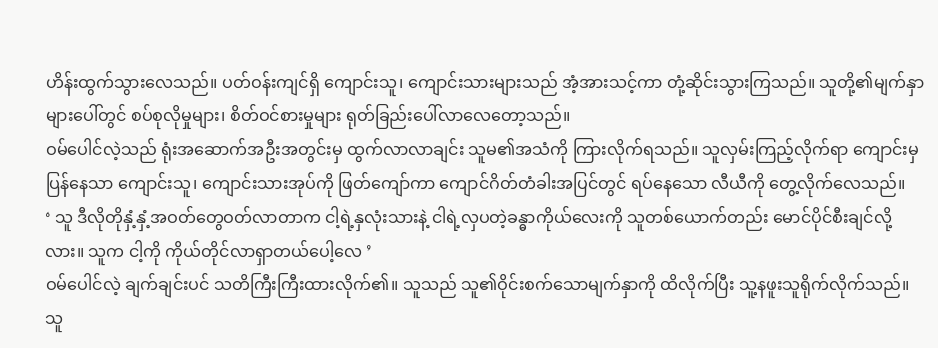ဟိန်းထွက်သွားလေသည်။ ပတ်ဝန်းကျင်ရှိ ကျောင်းသူ၊ ကျောင်းသားများသည် အံ့အားသင့်ကာ တုံ့ဆိုင်းသွားကြသည်။ သူတို့၏မျက်နှာများပေါ်တွင် စပ်စုလိုမှုများ၊ စိတ်ဝင်စားမှုများ ရုတ်ခြည်းပေါ်လာလေတော့သည်။
ဝမ်ပေါင်လဲ့သည် ရုံးအဆောက်အဦးအတွင်းမှ ထွက်လာလာချင်း သူမ၏အသံကို ကြားလိုက်ရသည်။ သူလှမ်းကြည့်လိုက်ရာ ကျောင်းမှပြန်နေသာ ကျောင်းသူ၊ ကျောင်းသားအုပ်ကို ဖြတ်ကျော်ကာ ကျောင်ဂိတ်တံခါးအပြင်တွင် ရပ်နေသော လီယီကို တွေ့လိုက်လေသည်။
‘ သူ ဒီလိုတိုနှံ့နှံ့အဝတ်တွေဝတ်လာတာက ငါ့ရဲ့နှလုံးသားနဲ့ ငါရဲ့လှပတဲ့ခန္ဓာကိုယ်လေးကို သူတစ်ယောက်တည်း မောင်ပိုင်စီးချင်လို့လား။ သူက ငါ့ကို ကိုယ်တိုင်လာရှာတယ်ပေါ့လေ ’
ဝမ်ပေါင်လဲ့ ချက်ချင်းပင် သတိကြီးကြီးထားလိုက်၏။ သူသည် သူ၏ဝိုင်းစက်သောမျက်နှာကို ထိလိုက်ပြီး သူ့နဖူးသူရိုက်လိုက်သည်။ သူ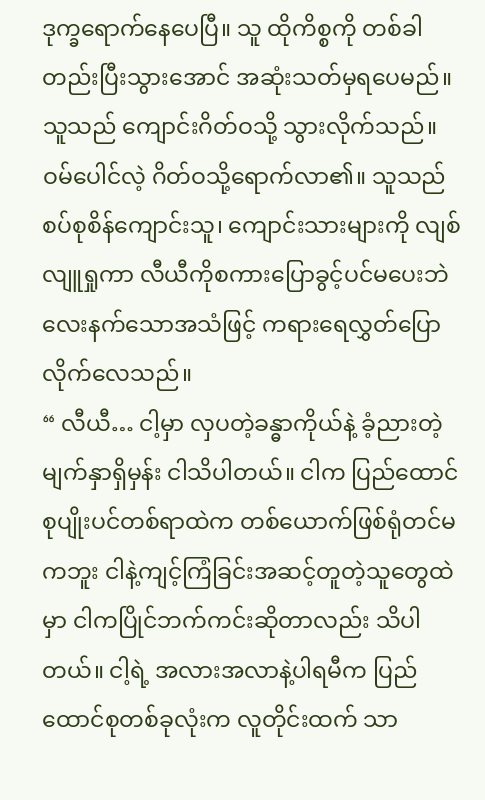ဒုက္ခရောက်နေပေပြီ။ သူ ထိုကိစ္စကို တစ်ခါတည်းပြီးသွားအောင် အဆုံးသတ်မှရပေမည်။ သူသည် ကျောင်းဂိတ်ဝသို့ သွားလိုက်သည်။
ဝမ်ပေါင်လဲ့ ဂိတ်ဝသို့ရောက်လာ၏။ သူသည် စပ်စုစိန်ကျောင်းသူ၊ ကျောင်းသားများကို လျစ်လျူရှုကာ လီယီကိုစကားပြောခွင့်ပင်မပေးဘဲ လေးနက်သောအသံဖြင့် ကရားရေလွှတ်ပြောလိုက်လေသည်။
“ လီယီ… ငါ့မှာ လှပတဲ့ခန္ဓာကိုယ်နဲ့ ခံ့ညားတဲ့မျက်နှာရှိမှန်း ငါသိပါတယ်။ ငါက ပြည်ထောင်စုပျိုးပင်တစ်ရာထဲက တစ်ယောက်ဖြစ်ရုံတင်မကဘူး ငါနဲ့ကျင့်ကြံခြင်းအဆင့်တူတဲ့သူတွေထဲမှာ ငါကပြိုင်ဘက်ကင်းဆိုတာလည်း သိပါတယ်။ ငါ့ရဲ့ အလားအလာနဲ့ပါရမီက ပြည်ထောင်စုတစ်ခုလုံးက လူတိုင်းထက် သာ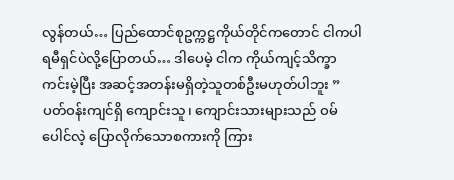လွန်တယ်… ပြည်ထောင်စုဥက္ကဋ္ဌကိုယ်တိုင်ကတောင် ငါကပါရမီရှင်ပဲလို့ပြောတယ်… ဒါပေမဲ့ ငါက ကိုယ်ကျင့်သိက္ခာကင်းမဲ့ပြီး အဆင့်အတန်းမရှိတဲ့သူတစ်ဦးမဟုတ်ပါဘူး ”
ပတ်ဝန်းကျင်ရှိ ကျောင်းသူ၊ ကျောင်းသားများသည် ဝမ်ပေါင်လဲ့ ပြောလိုက်သောစကားကို ကြား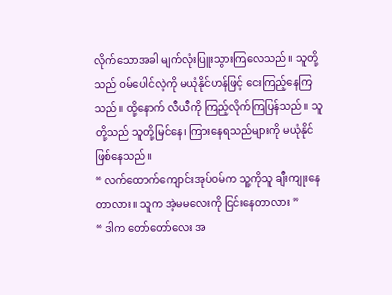လိုက်သောအခါ မျက်လုံးပြူးသွားကြလေသည်။ သူတို့သည် ဝမ်ပေါင်လဲ့ကို မယုံနိုင်ဟန်ဖြင့် ငေးကြည့်နေကြသည်။ ထို့နောက် လီယီကို ကြည့်လိုက်ကြပြန်သည်။ သူတို့သည် သူတို့မြင်နေ၊ ကြားနေရသည်များကို မယုံနိုင်ဖြစ်နေသည်။
“ လက်ထောက်ကျောင်းအုပ်ဝမ်က သူ့ကိုသူ ချီးကျုးနေတာလား။ သူက အဲ့မမလေးကို ငြင်းနေတာလား ”
“ ဒါက တော်တော်လေး အ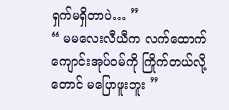ရှက်မရှိတာပဲ… ”
“ မမလေးလီယီက လက်ထောက်ကျောင်းအုပ်ဝမ်ကို ကြိုက်တယ်လို့တောင် မပြောဖူးဘူး ”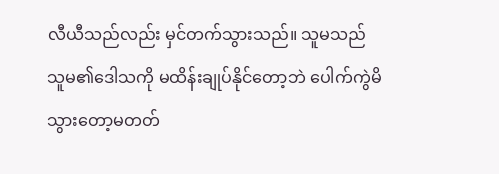လီယီသည်လည်း မှင်တက်သွားသည်။ သူမသည် သူမ၏ဒေါသကို မထိန်းချုပ်နိုင်တော့ဘဲ ပေါက်ကွဲမိသွားတော့မတတ်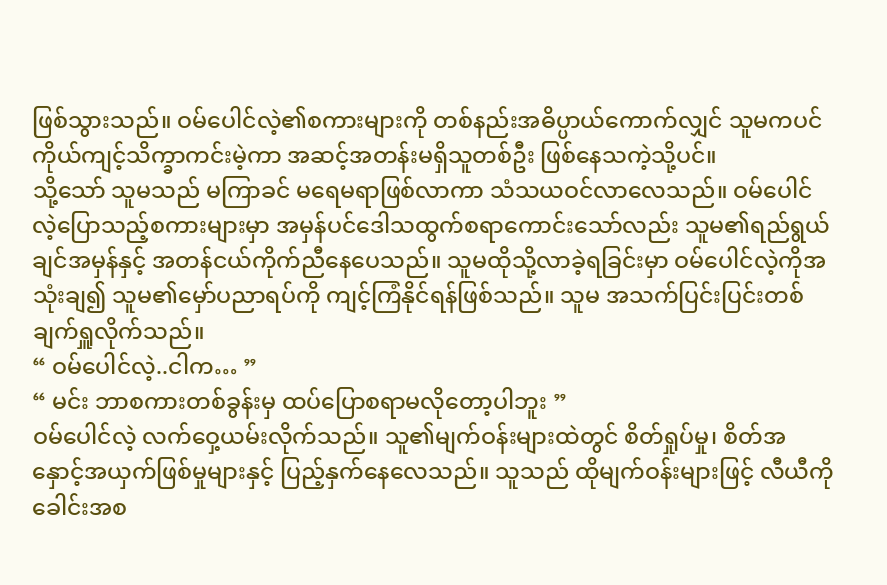ဖြစ်သွားသည်။ ဝမ်ပေါင်လဲ့၏စကားများကို တစ်နည်းအဓိပ္ပာယ်ကောက်လျှင် သူမကပင် ကိုယ်ကျင့်သိက္ခာကင်းမဲ့ကာ အဆင့်အတန်းမရှိသူတစ်ဦး ဖြစ်နေသကဲ့သို့ပင်။
သို့သော် သူမသည် မကြာခင် မရေမရာဖြစ်လာကာ သံသယဝင်လာလေသည်။ ဝမ်ပေါင်လဲ့ပြောသည့်စကားများမှာ အမှန်ပင်ဒေါသထွက်စရာကောင်းသော်လည်း သူမ၏ရည်ရွယ်ချင်အမှန်နှင့် အတန်ငယ်ကိုက်ညီနေပေသည်။ သူမထိုသို့လာခဲ့ရခြင်းမှာ ဝမ်ပေါင်လဲ့ကိုအသုံးချ၍ သူမ၏မှော်ပညာရပ်ကို ကျင့်ကြံနိုင်ရန်ဖြစ်သည်။ သူမ အသက်ပြင်းပြင်းတစ်ချက်ရှူလိုက်သည်။
“ ဝမ်ပေါင်လဲ့..ငါက… ”
“ မင်း ဘာစကားတစ်ခွန်းမှ ထပ်ပြောစရာမလိုတော့ပါဘူး ”
ဝမ်ပေါင်လဲ့ လက်ဝှေ့ယမ်းလိုက်သည်။ သူ၏မျက်ဝန်းများထဲတွင် စိတ်ရှုပ်မှု၊ စိတ်အနှောင့်အယှက်ဖြစ်မှုများနှင့် ပြည့်နှက်နေလေသည်။ သူသည် ထိုမျက်ဝန်းများဖြင့် လီယီကို ခေါင်းအစ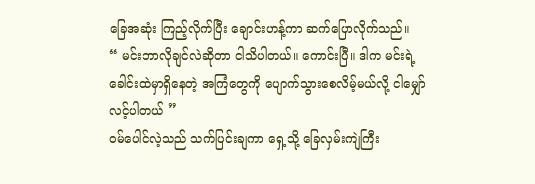ခြေအဆုံး ကြည့်လိုက်ပြီး ချောင်းဟန့်ကာ ဆက်ပြောလိုက်သည်။
“ မင်းဘာလိုချင်လဲဆိုတာ ငါသိပါတယ်။ ကောင်းပြီ။ ဒါက မင်းရဲ့ခေါင်းထဲမှာရှိနေတဲ့ အကြံတွေကို ပျောက်သွားစေလိမ့်မယ်လို့ ငါမျှော်လင့်ပါတယ် ”
ဝမ်ပေါင်လဲ့သည် သက်ပြင်းချကာ ရှေ့သို့ ခြေလှမ်းကျဲကြီး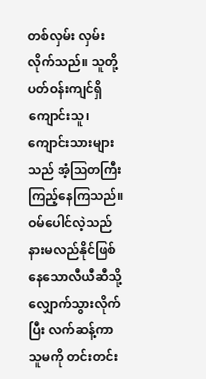တစ်လှမ်း လှမ်းလိုက်သည်။ သူတို့ပတ်ဝန်းကျင်ရှိ ကျောင်းသူ၊ ကျောင်းသားများသည် အံ့ဩတကြီးကြည့်နေကြသည်။ ဝမ်ပေါင်လဲ့သည် နားမလည်နိုင်ဖြစ်နေသောလီယီဆီသို့ လျှောက်သွားလိုက်ပြီး လက်ဆန့်ကာ သူမကို တင်းတင်း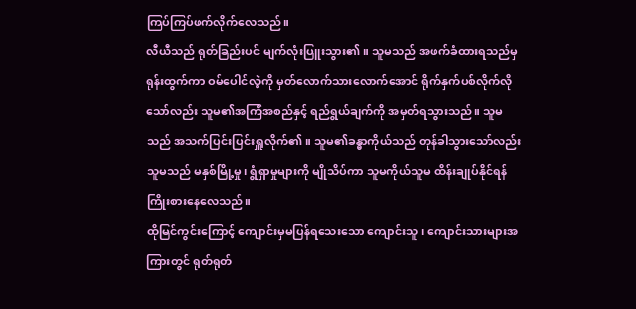ကြပ်ကြပ်ဖက်လိုက်လေသည်။
လီယီသည် ရုတ်ခြည်းပင် မျက်လုံးပြူးသွား၏။ သူမသည် အဖက်ခံထားရသည်မှ ရုန်းထွက်ကာ ဝမ်ပေါင်လဲ့ကို မှတ်လောက်သားလောက်အောင် ရိုက်နှက်ပစ်လိုက်လိုသော်လည်း သူမ၏အကြံအစည်နှင့် ရည်ရွယ်ချက်ကို အမှတ်ရသွားသည်။ သူမသည် အသက်ပြင်းပြင်းရှူလိုက်၏။ သူမ၏ခန္ဓာကိုယ်သည် တုန်ခါသွားသော်လည်း သူမသည် မနှစ်မြို့မှု၊ ရွံရှာမှုများကို မျိုသိပ်ကာ သူမကိုယ်သူမ ထိန်းချုပ်နိုင်ရန် ကြိုးစားနေလေသည်။
ထိုမြင်ကွင်းကြောင့် ကျောင်းမှမပြန်ရသေးသော ကျောင်းသူ၊ ကျောင်းသားများအကြားတွင် ရုတ်ရုတ်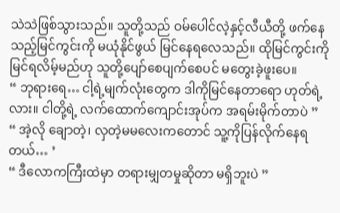သဲသဲဖြစ်သွားသည်။ သူတို့သည် ဝမ်ပေါင်လဲ့နှင့်လီယီတို့ ဖက်နေသည့်မြင်ကွင်းကို မယုံနိုင်ဖွယ် မြင်နေရလေသည်။ ထိုမြင်ကွင်းကို မြင်ရလိမ့်မည်ဟု သူတို့ပျော်စေပျက်စေပင် မတွေးခဲ့ဖူးပေ။
“ ဘုရားရေ… ငါ့ရဲ့မျက်လုံးတွေက ဒါကိုမြင်နေတာရော ဟုတ်ရဲ့လား။ ငါတို့ရဲ့ လက်ထောက်ကျောင်းအုပ်က အရမ်းမိုက်တာပဲ ”
“ အဲ့လို ချောတဲ့၊ လှတဲ့မမလေးကတောင် သူ့ကိုပြန်လိုက်နေရတယ်… ’
“ ဒီလောကကြီးထဲမှာ တရားမျှတမှုဆိုတာ မရှိဘူးပဲ ”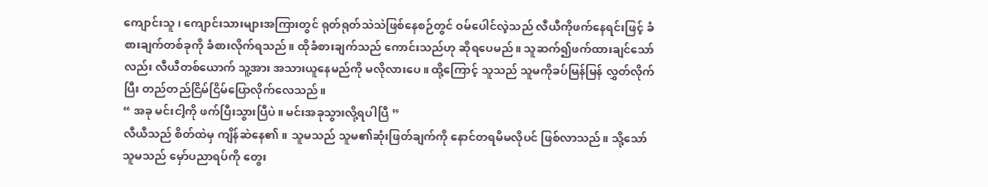ကျောင်းသူ၊ ကျောင်းသားများအကြားတွင် ရုတ်ရုတ်သဲသဲဖြစ်နေစဉ်တွင် ဝမ်ပေါင်လဲ့သည် လီယီကိုဖက်နေရင်းဖြင့် ခံစားချက်တစ်ခုကို ခံစားလိုက်ရသည်။ ထိုခံစားချက်သည် ကောင်းသည်ဟု ဆိုရပေမည်။ သူဆက်၍ဖက်ထားချင်သော်လည်း လီယီတစ်ယောက် သူ့အား အသားယူနေမည်ကို မလိုလားပေ။ ထို့ကြောင့် သူသည် သူမကိုခပ်မြန်မြန် လွှတ်လိုက်ပြီး တည်တည်ငြိမ်ငြိမ်ပြောလိုက်လေသည်။
“ အခု မင်းငါ့ကို ဖက်ပြီးသွားပြီပဲ။ မင်းအခုသွားလို့ရပါပြီ ”
လီယီသည် စိတ်ထဲမှ ကျိန်ဆဲနေ၏။ သူမသည် သူမ၏ဆုံးဖြတ်ချက်ကို နောင်တရမိမလိုပင် ဖြစ်လာသည်။ သို့သော် သူမသည် မှော်ပညာရပ်ကို တွေး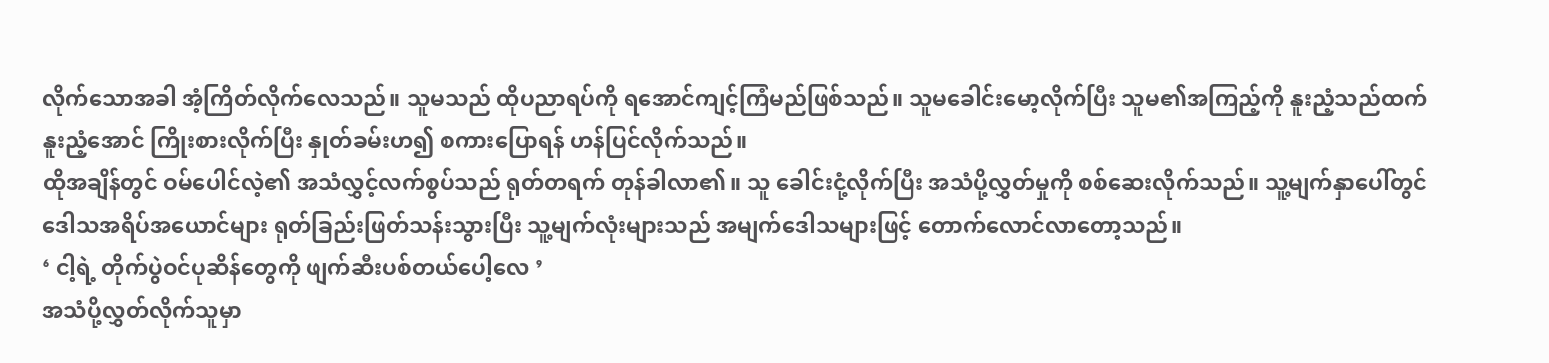လိုက်သောအခါ အံ့ကြိတ်လိုက်လေသည်။ သူမသည် ထိုပညာရပ်ကို ရအောင်ကျင့်ကြံမည်ဖြစ်သည်။ သူမခေါင်းမော့လိုက်ပြီး သူမ၏အကြည့်ကို နူးညံ့သည်ထက်နူးညံ့အောင် ကြိုးစားလိုက်ပြီး နှုတ်ခမ်းဟ၍ စကားပြောရန် ဟန်ပြင်လိုက်သည်။
ထိုအချိန်တွင် ဝမ်ပေါင်လဲ့၏ အသံလွှင့်လက်စွပ်သည် ရုတ်တရက် တုန်ခါလာ၏။ သူ ခေါင်းငုံ့လိုက်ပြီး အသံပို့လွှတ်မှုကို စစ်ဆေးလိုက်သည်။ သူ့မျက်နှာပေါ်တွင် ဒေါသအရိပ်အယောင်များ ရုတ်ခြည်းဖြတ်သန်းသွားပြီး သူ့မျက်လုံးများသည် အမျက်ဒေါသများဖြင့် တောက်လောင်လာတော့သည်။
‘ ငါ့ရဲ့ တိုက်ပွဲဝင်ပုဆိန်တွေကို ဖျက်ဆီးပစ်တယ်ပေါ့လေ ’
အသံပို့လွှတ်လိုက်သူမှာ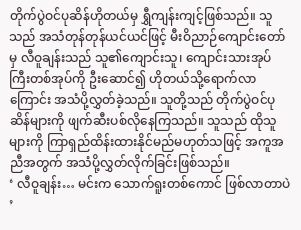တိုက်ပွဲဝင်ပုဆိန်ဟိုတယ်မှ ရွှီကျန်းကျင့်ဖြစ်သည်။ သူသည် အသံတုန်တုန်ယင်ယင်ဖြင့် မီးဝိညာဉ်ကျောင်းတော်မှ လီဝူချန်းသည် သူ၏ကျောင်းသူ၊ ကျောင်းသားအုပ်ကြီးတစ်အုပ်ကို ဦးဆောင်၍ ဟိုတယ်သို့ရောက်လာကြောင်း အသံပို့လွှတ်ခဲ့သည်။ သူတို့သည် တိုက်ပွဲဝင်ပုဆိန်များကို ဖျက်ဆီးပစ်လိုနေကြသည်။ သူသည် ထိုသူများကို ကြာရှည်ထိန်းထားနိုင်မည်မဟုတ်သဖြင့် အကူအညီအတွက် အသံပို့လွှတ်လိုက်ခြင်းဖြစ်သည်။
‘ လီဝူချန်း… မင်းက သောက်ရူးတစ်ကောင် ဖြစ်လာတာပဲ ’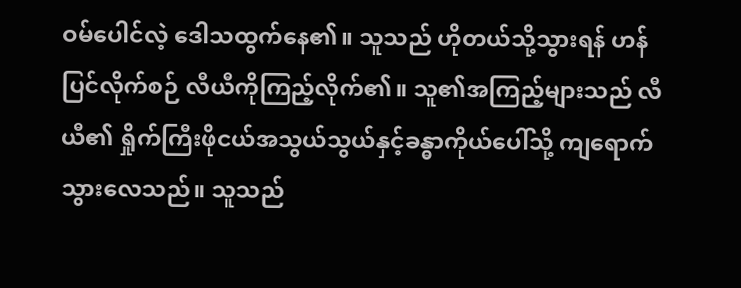ဝမ်ပေါင်လဲ့ ဒေါသထွက်နေ၏။ သူသည် ဟိုတယ်သို့သွားရန် ဟန်ပြင်လိုက်စဉ် လီယီကိုကြည့်လိုက်၏။ သူ၏အကြည့်များသည် လီယီ၏ ရှိုက်ကြီးဖိုငယ်အသွယ်သွယ်နှင့်ခန္ဓာကိုယ်ပေါ်သို့ ကျရောက်သွားလေသည်။ သူသည်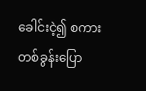ခေါင်းငဲ့၍ စကားတစ်ခွန်းပြော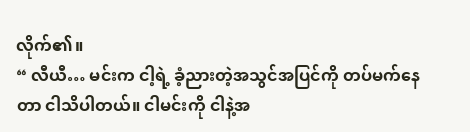လိုက်၏။
“ လီယီ… မင်းက ငါ့ရဲ့ ခံ့ညားတဲ့အသွင်အပြင်ကို တပ်မက်နေတာ ငါသိပါတယ်။ ငါမင်းကို ငါနဲ့အ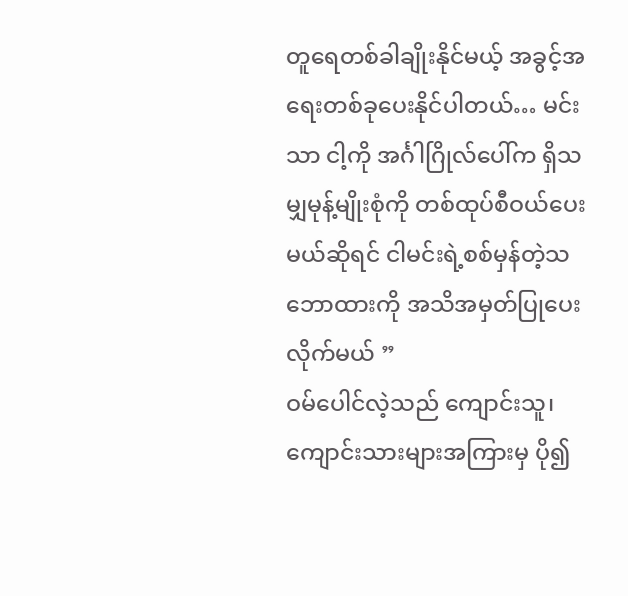တူရေတစ်ခါချိုးနိုင်မယ့် အခွင့်အရေးတစ်ခုပေးနိုင်ပါတယ်… မင်းသာ ငါ့ကို အင်္ဂါဂြိုလ်ပေါ်က ရှိသမျှမုန့်မျိုးစုံကို တစ်ထုပ်စီဝယ်ပေးမယ်ဆိုရင် ငါမင်းရဲ့စစ်မှန်တဲ့သဘောထားကို အသိအမှတ်ပြုပေးလိုက်မယ် ”
ဝမ်ပေါင်လဲ့သည် ကျောင်းသူ၊ ကျောင်းသားများအကြားမှ ပို၍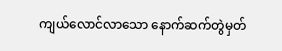ကျယ်လောင်လာသော နောက်ဆက်တွဲမှတ်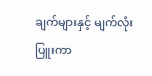ချက်များနှင့် မျက်လုံးပြူးကာ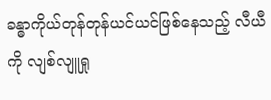ခန္ဓာကိုယ်တုန်တုန်ယင်ယင်ဖြစ်နေသည့် လီယီကို လျစ်လျူရှု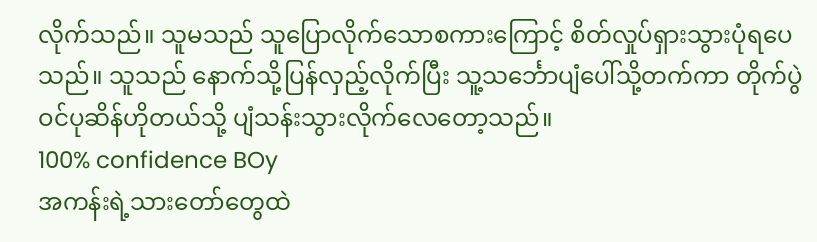လိုက်သည်။ သူမသည် သူပြောလိုက်သောစကားကြောင့် စိတ်လှုပ်ရှားသွားပုံရပေသည်။ သူသည် နောက်သို့ပြန်လှည့်လိုက်ပြီး သူ့သင်္ဘောပျံပေါ်သို့တက်ကာ တိုက်ပွဲဝင်ပုဆိန်ဟိုတယ်သို့ ပျံသန်းသွားလိုက်လေတော့သည်။
100% confidence BOy
အကန်းရဲ့သားတော်တွေထဲ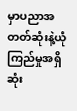မှာပညာအတတ်ဆုံးနဲ့ယုံကြည်မှုအရှိဆုံး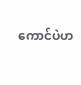ကောင်ပဲဟ